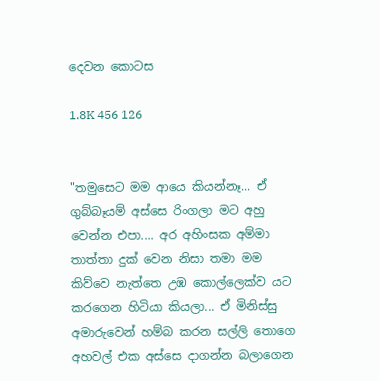දෙවන කොටස

1.8K 456 126


"තමුසෙට මම ආයෙ කියන්නෑ... ඒ ගුබ්බෑයම් අස්සෙ රිංගලා මට අහු වෙන්න එපා.... අර අහිංසක අම්මා තාත්තා දුක් වෙන නිසා තමා මම කිව්වෙ නැත්තෙ උඹ කොල්ලෙක්ව යට කරගෙන හිටියා කියලා... ඒ මිනිස්සු අමාරුවෙන් හම්බ කරන සල්ලි තොගෙ අහවල් එක අස්සෙ දාගන්න බලාගෙන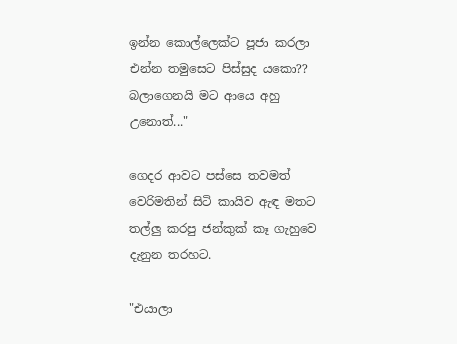ඉන්න කොල්ලෙක්ට පූජා කරලා එන්න තමුසෙට පිස්සුද යකො??  බලාගෙනයි මට ආයෙ අහු උනොත්..."

ගෙදර ආවට පස්සෙ තවමත් වෙරිමතින් සිටි කායිව ඇඳ මතට තල්ලු කරපු ජන්කුක් කෑ ගැහුවෙ දැනුන තරහට.

"එයාලා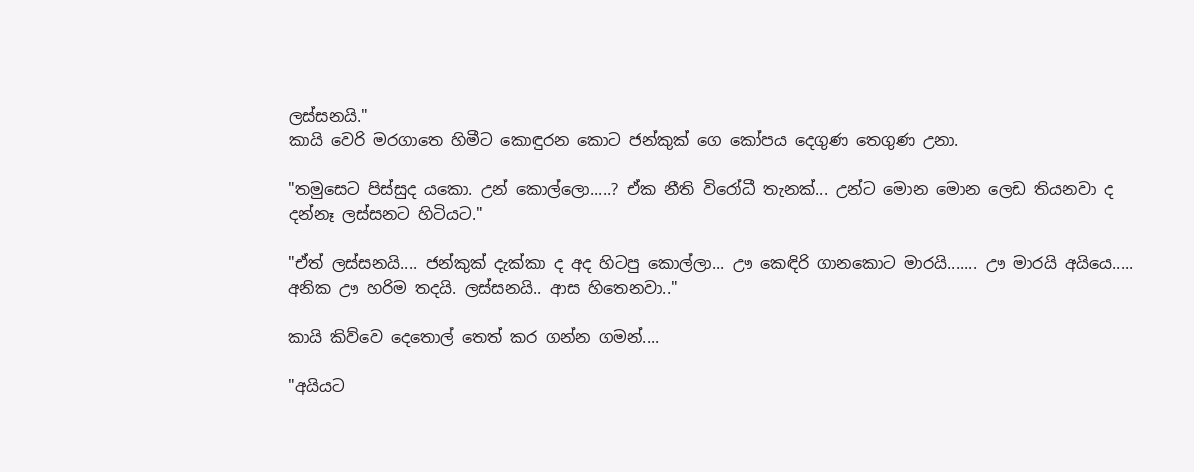ලස්සනයි."
කායි වෙරි මරගාතෙ හිමීට කොඳුරන කොට ජන්කුක් ගෙ කෝපය දෙගුණ තෙගුණ උනා.

"තමුසෙට පිස්සුද යකො. උන් කොල්ලො.....? ඒක නීති විරෝධී තැනක්... උන්ට මොන මොන ලෙඩ තියනවා ද දන්නෑ ලස්සනට හිටියට."

"ඒත් ලස්සනයි.... ජන්කුක් දැක්කා ද අද හිටපු කොල්ලා... ඌ කෙඳිරි ගානකොට මාරයි....... ඌ මාරයි අයියෙ.....  අනික ඌ හරිම තදයි. ලස්සනයි.. ආස හිතෙනවා.."

කායි කිව්වෙ දෙතොල් තෙත් කර ගන්න ගමන්....

"අයියට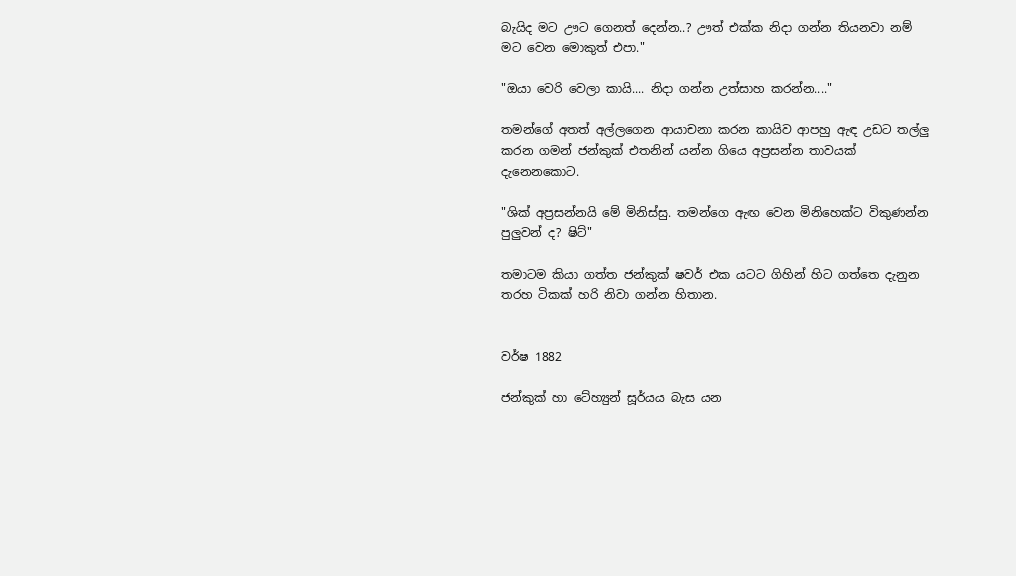බැයිද මට ඌට ගෙනත් දෙන්න..? ඌත් එක්ක නිදා ගන්න තියනවා නම් මට වෙන මොකුත් එපා."

"ඔයා වෙරි වෙලා කායි.... නිදා ගන්න උත්සාහ කරන්න...."

තමන්ගේ අතත් අල්ලගෙන ආයාචනා කරන කායිව ආපහු ඇඳ උඩට තල්ලු කරන ගමන් ජන්කුක් එතනින් යන්න ගියෙ අප්‍රසන්න තාවයක් දැනෙනකොට.

"ශික් අප්‍රසන්නයි මේ මිනිස්සු. තමන්ගෙ ඇඟ වෙන මිනිහෙක්ට විකුණන්න පුලුවන් ද? ෂිට්"

තමාටම කියා ගත්ත ජන්කුක් ෂවර් එක යටට ගිහින් හිට ගත්තෙ දැනුන තරහ ටිකක් හරි නිවා ගන්න හිතාන.


වර්ෂ 1882

ජන්කුක් හා ටේහ්‍යුන් සූර්යය බැස යන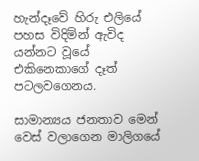හැන්දෑවේ හිරු එලියේ පහස විදිමින් ඇවිද යන්නට වූයේ එකිනෙකාගේ දෑත් පටලවගෙනය.

සාමාන්‍යය ජනතාව මෙන් වෙස් වලාගෙන මාලිගයේ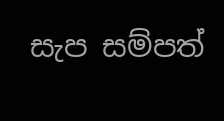සැප සම්පත්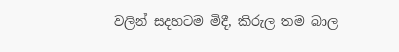වලින් සදහටම මිදී, කිරුල තම බාල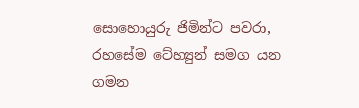සොහොයුරු ජිමින්ට පවරා, රහසේම ටේහ්‍යුන් සමග යන ගමන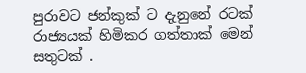පුරාවට ජන්කුක් ට දැනුනේ රටක් රාජ්‍යයක් හිමිකර ගත්තාක් මෙන් සතුටක් .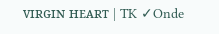ᴠɪʀɢɪɴ ʜᴇᴀʀᴛ | TK ✓Onde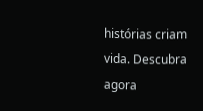histórias criam vida. Descubra agora